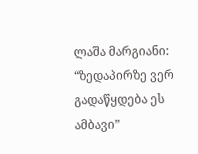ლაშა მარგიანი: “ზედაპირზე ვერ გადაწყდება ეს ამბავი”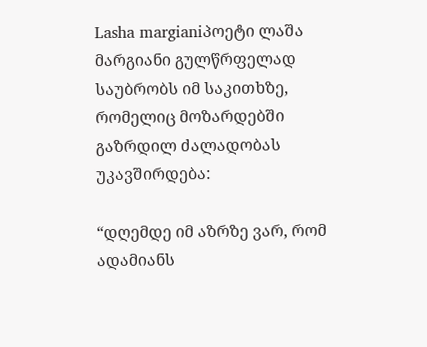Lasha margianiპოეტი ლაშა მარგიანი გულწრფელად საუბრობს იმ საკითხზე, რომელიც მოზარდებში გაზრდილ ძალადობას უკავშირდება:

“დღემდე იმ აზრზე ვარ, რომ ადამიანს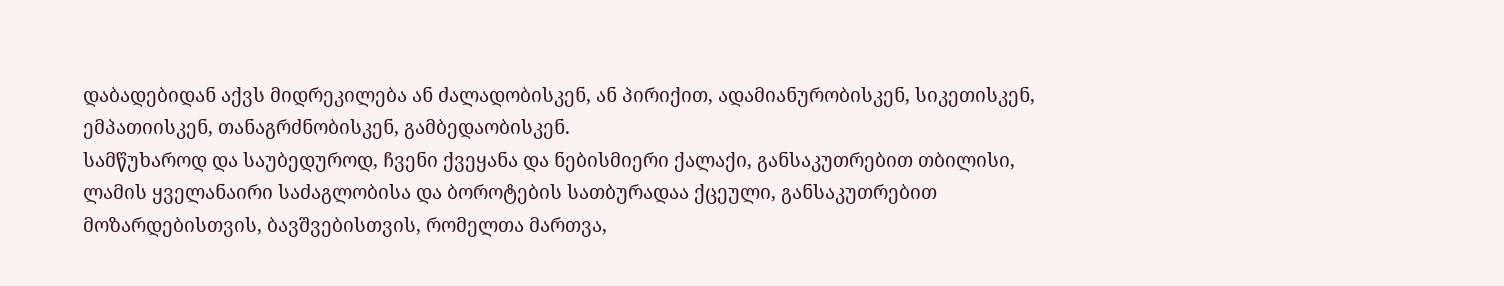დაბადებიდან აქვს მიდრეკილება ან ძალადობისკენ, ან პირიქით, ადამიანურობისკენ, სიკეთისკენ, ემპათიისკენ, თანაგრძნობისკენ, გამბედაობისკენ.
სამწუხაროდ და საუბედუროდ, ჩვენი ქვეყანა და ნებისმიერი ქალაქი, განსაკუთრებით თბილისი, ლამის ყველანაირი საძაგლობისა და ბოროტების სათბურადაა ქცეული, განსაკუთრებით მოზარდებისთვის, ბავშვებისთვის, რომელთა მართვა,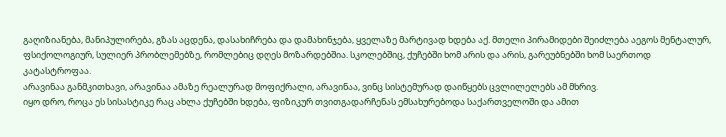გაღიზიანება, მანიპულირება, გზას აცდენა, დასახიჩრება და დამახინჯება, ყველაზე მარტივად ხდება აქ. მთელი პირამიდები შეიძლება აეგოს მენტალურ, ფსიქოლოგიურ, სულიერ პრობლემებზე, რომლებიც დღეს მოზარდებშია. სკოლებშიც, ქუჩებში ხომ არის და არის, გარეუბნებში ხომ საერთოდ კატასტროფაა.
არავინაა განმკითხავი, არავინაა ამაზე რეალურად მოფიქრალი, არავინაა, ვინც სისტემურად დაიწყებს ცვლილელებს ამ მხრივ.
იყო დრო, როცა ეს სისასტიკე რაც ახლა ქუჩებში ხდება, ფიზიკურ თვითგადარჩენას ემსახურებოდა საქართველოში და ამით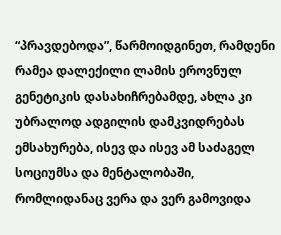“პრავდებოდა”, წარმოიდგინეთ, რამდენი რამეა დალექილი ლამის ეროვნულ გენეტიკის დასახიჩრებამდე, ახლა კი უბრალოდ ადგილის დამკვიდრებას ემსახურება, ისევ და ისევ ამ საძაგელ სოციუმსა და მენტალობაში, რომლიდანაც ვერა და ვერ გამოვიდა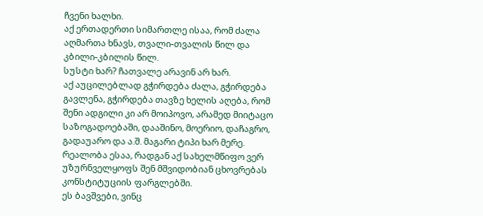ჩვენი ხალხი.
აქ ერთადერთი სიმართლე ისაა, რომ ძალა აღმართა ხნავს, თვალი-თვალის წილ და კბილი-კბილის წილ.
სუსტი ხარ? ჩათვალე არავინ არ ხარ.
აქ აუცილებლად გჭირდება ძალა, გჭირდება გავლენა, გჭირდება თავზე ხელის აღება, რომ შენი ადგილი კი არ მოიპოვო, არამედ მიიტაცო საზოგადოებაში, დააშინო, მოერიო, დაჩაგრო, გადაუარო და ა.შ. მაგარი ტიპი ხარ მერე.
რეალობა ესაა, რადგან აქ სახელმწიფო ვერ უზურნველყოფს შენ მშვიდობიან ცხოვრებას კონსტიტუციის ფარგლებში.
ეს ბავშვები, ვინც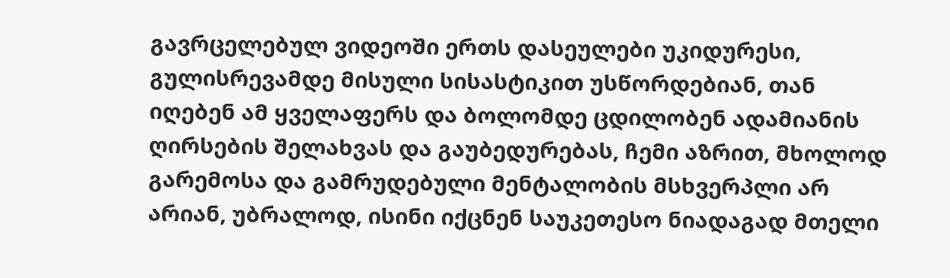გავრცელებულ ვიდეოში ერთს დასეულები უკიდურესი, გულისრევამდე მისული სისასტიკით უსწორდებიან, თან იღებენ ამ ყველაფერს და ბოლომდე ცდილობენ ადამიანის ღირსების შელახვას და გაუბედურებას, ჩემი აზრით, მხოლოდ გარემოსა და გამრუდებული მენტალობის მსხვერპლი არ არიან, უბრალოდ, ისინი იქცნენ საუკეთესო ნიადაგად მთელი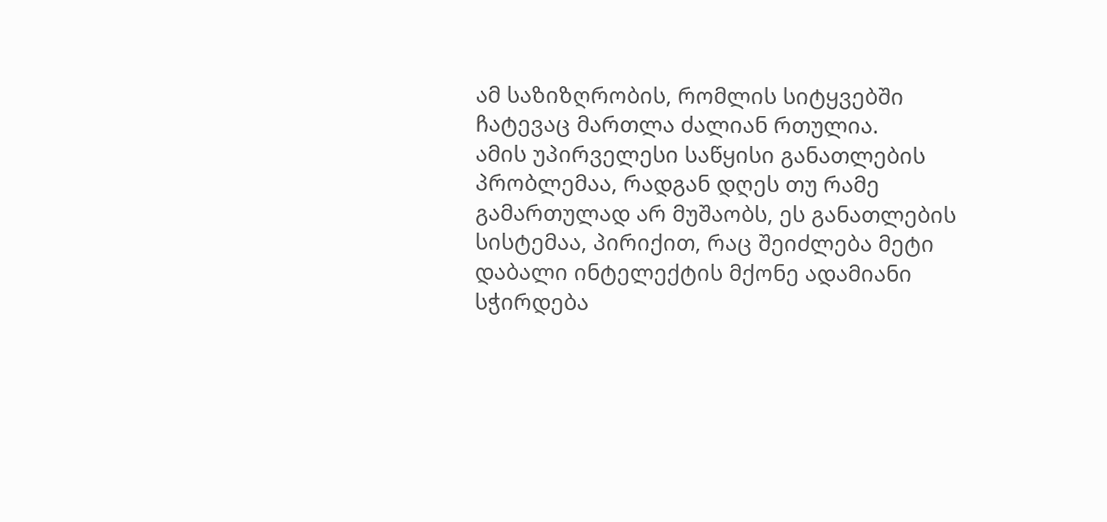ამ საზიზღრობის, რომლის სიტყვებში ჩატევაც მართლა ძალიან რთულია.
ამის უპირველესი საწყისი განათლების პრობლემაა, რადგან დღეს თუ რამე გამართულად არ მუშაობს, ეს განათლების სისტემაა, პირიქით, რაც შეიძლება მეტი დაბალი ინტელექტის მქონე ადამიანი სჭირდება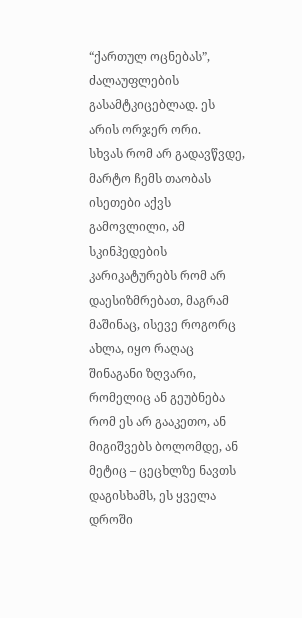“ქართულ ოცნებას”, ძალაუფლების გასამტკიცებლად. ეს არის ორჯერ ორი.
სხვას რომ არ გადავწვდე, მარტო ჩემს თაობას ისეთები აქვს გამოვლილი, ამ სკინჰედების კარიკატურებს რომ არ დაესიზმრებათ, მაგრამ მაშინაც, ისევე როგორც ახლა, იყო რაღაც შინაგანი ზღვარი, რომელიც ან გეუბნება რომ ეს არ გააკეთო, ან მიგიშვებს ბოლომდე, ან მეტიც – ცეცხლზე ნავთს დაგისხამს, ეს ყველა დროში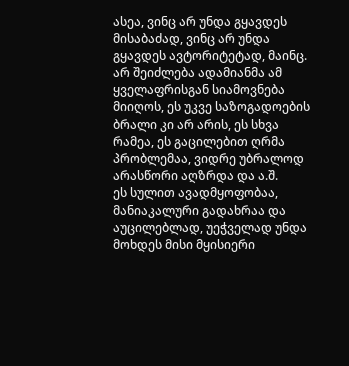ასეა, ვინც არ უნდა გყავდეს მისაბაძად, ვინც არ უნდა გყავდეს ავტორიტეტად, მაინც.
არ შეიძლება ადამიანმა ამ ყველაფრისგან სიამოვნება მიიღოს, ეს უკვე საზოგადოების ბრალი კი არ არის, ეს სხვა რამეა, ეს გაცილებით ღრმა პრობლემაა, ვიდრე უბრალოდ არასწორი აღზრდა და ა.შ.
ეს სულით ავადმყოფობაა, მანიაკალური გადახრაა და აუცილებლად, უეჭველად უნდა მოხდეს მისი მყისიერი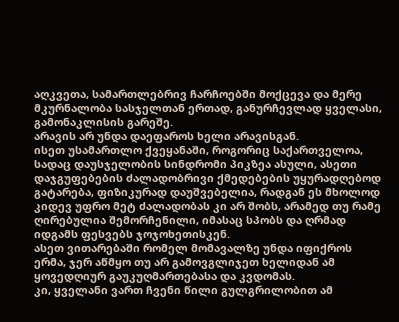აღკვეთა, სამართლებრივ ჩარჩოებში მოქცევა და მერე მკურნალობა სასჯელთან ერთად, განურჩევლად ყველასი, გამონაკლისის გარეშე.
არავის არ უნდა დაეფაროს ხელი არავისგან.
ისეთ უსამართლო ქვეყანაში, როგორიც საქართველოა, სადაც დაუსჯელობის სინდრომი პიკზეა ასული, ასეთი დაჯგუფებების ძალადობრივი ქმედებების უყურადღებოდ გატარება, ფიზიკურად დაუშვებელია, რადგან ეს მხოლოდ კიდევ უფრო მეტ ძალადობას კი არ შობს, არამედ თუ რამე ღირებულია შემორჩენილი, იმასაც სპობს და ღრმად იდგამს ფესვებს ჯოჯოხეთისკენ.
ასეთ ვითარებაში რომელ მომავალზე უნდა იფიქროს ერმა, ჯერ აწმყო თუ არ გამოვგლიჯეთ ხელიდან ამ ყოვედღიურ გაუკუღმართებასა და კვდომას.
კი, ყველანი ვართ ჩვენი წილი გულგრილობით ამ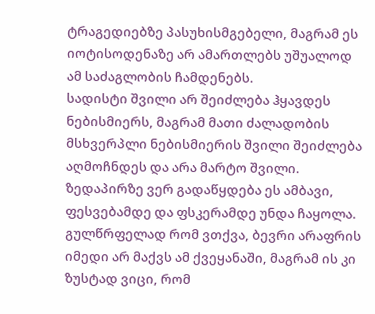ტრაგედიებზე პასუხისმგებელი, მაგრამ ეს იოტისოდენაზე არ ამართლებს უშუალოდ ამ საძაგლობის ჩამდენებს.
სადისტი შვილი არ შეიძლება ჰყავდეს ნებისმიერს, მაგრამ მათი ძალადობის მსხვერპლი ნებისმიერის შვილი შეიძლება აღმოჩნდეს და არა მარტო შვილი.
ზედაპირზე ვერ გადაწყდება ეს ამბავი, ფესვებამდე და ფსკერამდე უნდა ჩაყოლა.
გულწრფელად რომ ვთქვა, ბევრი არაფრის იმედი არ მაქვს ამ ქვეყანაში, მაგრამ ის კი ზუსტად ვიცი, რომ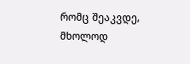რომც შეაკვდე, მხოლოდ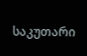საკუთარი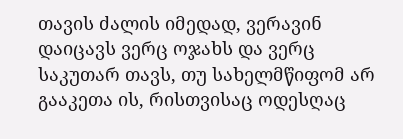თავის ძალის იმედად, ვერავინ დაიცავს ვერც ოჯახს და ვერც საკუთარ თავს, თუ სახელმწიფომ არ გააკეთა ის, რისთვისაც ოდესღაც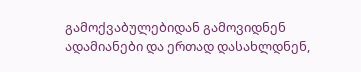გამოქვაბულებიდან გამოვიდნენ ადამიანები და ერთად დასახლდნენ,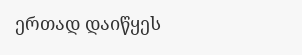ერთად დაიწყეს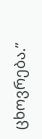ცხოვრება.”